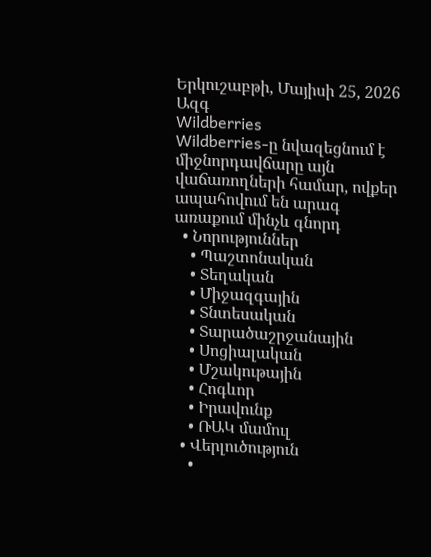Երկուշաբթի, Մայիսի 25, 2026
Ազգ
Wildberries
Wildberries-ը նվազեցնում է միջնորդավճարը այն վաճառողների համար, ովքեր ապահովում են արագ առաքում մինչև գնորդ
  • Նորություններ
    • Պաշտոնական
    • Տեղական
    • Միջազգային
    • Տնտեսական
    • Տարածաշրջանային
    • Սոցիալական
    • Մշակութային
    • Հոգևոր
    • Իրավունք
    • ՌԱԿ մամուլ
  • Վերլուծություն
    •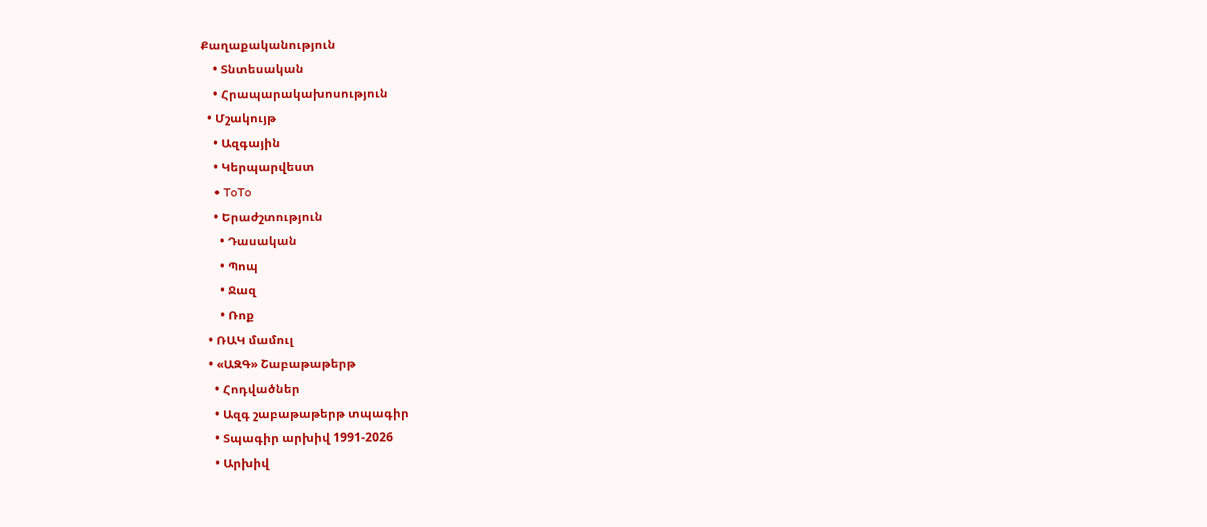Քաղաքականություն
    • Տնտեսական
    • Հրապարակախոսություն
  • Մշակույթ
    • Ազգային
    • Կերպարվեստ
    • ToTo
    • Երաժշտություն
      • Դասական
      • Պոպ
      • Ջազ
      • Ռոք
  • ՌԱԿ մամուլ
  • «ԱԶԳ» Շաբաթաթերթ
    • Հոդվածներ
    • Ազգ շաբաթաթերթ տպագիր
    • Տպագիր արխիվ 1991-2026
    • Արխիվ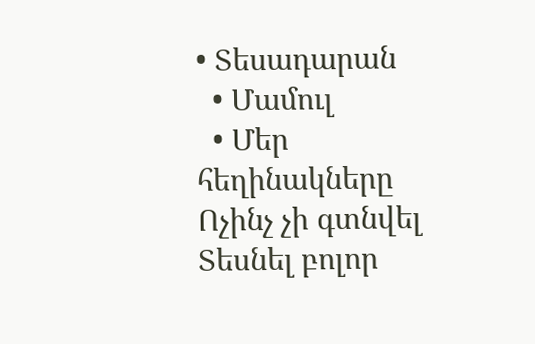• Տեսադարան
  • Մամուլ
  • Մեր հեղինակները
Ոչինչ չի գտնվել
Տեսնել բոլոր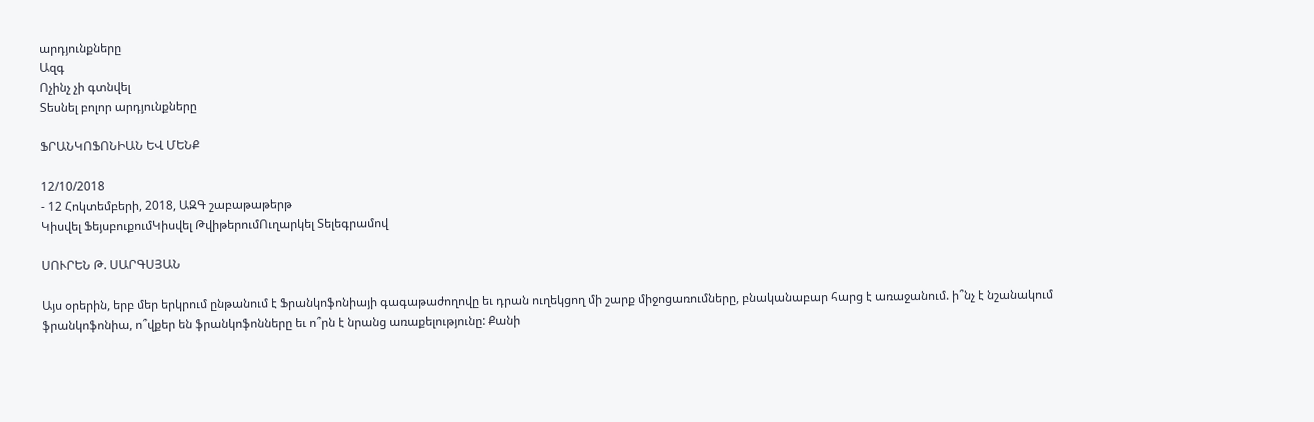արդյունքները
Ազգ
Ոչինչ չի գտնվել
Տեսնել բոլոր արդյունքները

ՖՐԱՆԿՈՖՈՆԻԱՆ ԵՎ ՄԵՆՔ

12/10/2018
- 12 Հոկտեմբերի, 2018, ԱԶԳ շաբաթաթերթ
Կիսվել ՖեյսբուքումԿիսվել ԹվիթերումՈւղարկել Տելեգրամով

ՍՈՒՐԵՆ Թ. ՍԱՐԳՍՅԱՆ

Այս օրերին, երբ մեր երկրում ընթանում է Ֆրանկոֆոնիայի գագաթաժողովը եւ դրան ուղեկցող մի շարք միջոցառումները, բնականաբար հարց է առաջանում. ի՞նչ է նշանակում ֆրանկոֆոնիա, ո՞վքեր են ֆրանկոֆոնները եւ ո՞րն է նրանց առաքելությունը: Քանի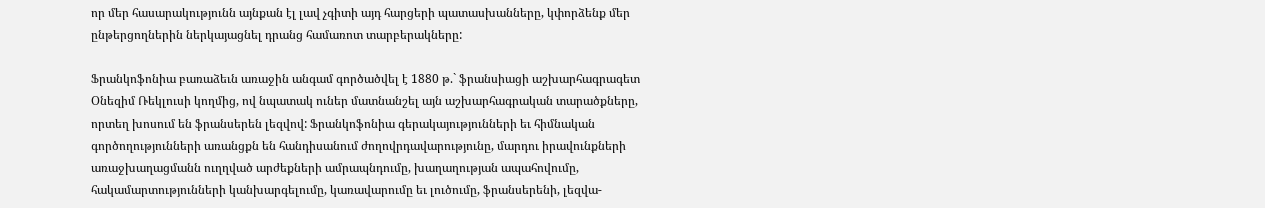որ մեր հասարակությունն այնքան էլ լավ չգիտի այդ հարցերի պատասխանները, կփորձենք մեր ընթերցողներին ներկայացնել դրանց համառոտ տարբերակները:

Ֆրանկոֆոնիա բառաձեւն առաջին անգամ գործածվել է 1880 թ.` ֆրանսիացի աշխարհագրագետ Օնեզիմ Ռեկլուսի կողմից, ով նպատակ ուներ մատնանշել այն աշխարհագրական տարածքները, որտեղ խոսում են ֆրանսերեն լեզվով: Ֆրանկոֆոնիա գերակայությունների եւ հիմնական գործողությունների առանցքն են հանդիսանում ժողովրդավարությունը, մարդու իրավունքների առաջխաղացմանն ուղղված արժեքների ամրապնդումը, խաղաղության ապահովումը, հակամարտությունների կանխարգելումը, կառավարումը եւ լուծումը, ֆրանսերենի, լեզվա-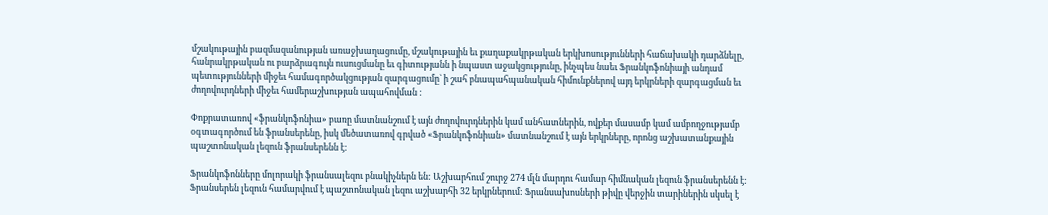մշակութային բազմազանության առաջխաղացումը, մշակութային եւ քաղաքակրթական երկխոսությունների հաճախակի դարձնելը, հանրակրթական ու բարձրագույն ուսուցմանը եւ գիտությանն ի նպաստ աջակցությունը, ինչպես նաեւ Ֆրանկոֆոնիայի անդամ պետությունների միջեւ համագործակցության զարգացումը` ի շահ բնապահպանական հիմունքներով այդ երկրների զարգացման եւ ժողովուրդների միջեւ համերաշխության ապահովման :

Փոքրատառով «ֆրանկոֆոնիա» բառը մատնանշում է այն ժողովուրդներին կամ անհատներին, ովքեր մասամբ կամ ամբողջությամբ օգտագործում են ֆրանսերենը, իսկ մեծատառով գրված «Ֆրանկոֆոնիան» մատնանշում է այն երկրները, որոնց աշխատանքային պաշտոնական լեզուն ֆրանսերենն է:

Ֆրանկոֆոնները մոլորակի ֆրանսալեզու բնակիչներն են: Աշխարհում շուրջ 274 մլն մարդու համար հիմնական լեզուն ֆրանսերենն է: Ֆրանսերեն լեզուն համարվում է պաշտոնական լեզու աշխարհի 32 երկրներում: Ֆրանսախոսների թիվը վերջին տարիներին սկսել է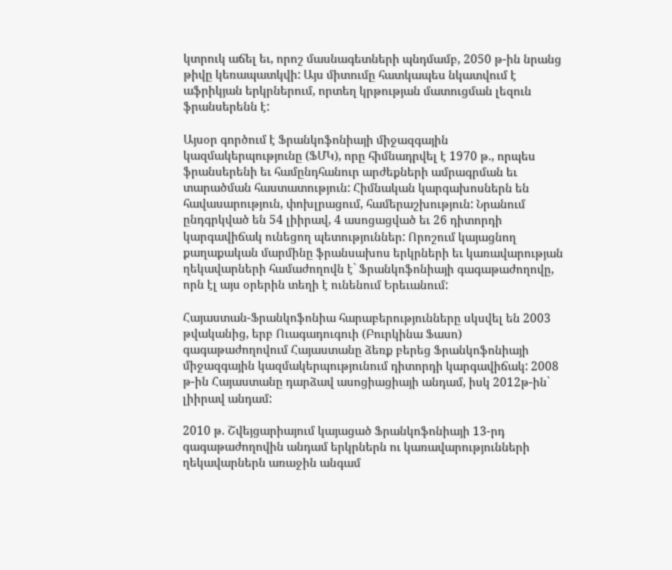կտրուկ աճել եւ, որոշ մասնագետների պնդմամբ, 2050 թ-ին նրանց թիվը կեռապատկվի: Այս միտումը հատկապես նկատվում է աֆրիկյան երկրներում, որտեղ կրթության մատուցման լեզուն ֆրանսերենն է:

Այսօր գործում է Ֆրանկոֆոնիայի միջազգային կազմակերպությունը (ՖՄԿ), որը հիմնադրվել է 1970 թ., որպես ֆրանսերենի եւ համընդհանուր արժեքների ամրագրման եւ տարածման հաստատություն: Հիմնական կարգախոսներն են հավասարություն, փոխլրացում, համերաշխություն: Նրանում ընդգրկված են 54 լիիրավ, 4 ասոցացված եւ 26 դիտորդի կարգավիճակ ունեցող պետություններ: Որոշում կայացնող քաղաքական մարմինը ֆրանսախոս երկրների եւ կառավարության ղեկավարների համաժողովն է` Ֆրանկոֆոնիայի գագաթաժողովը, որն էլ այս օրերին տեղի է ունենում Երեւանում:

Հայաստան-Ֆրանկոֆոնիա հարաբերությունները սկսվել են 2003 թվականից, երբ Ուագադուգուի (Բուրկինա Ֆասո) գագաթաժողովում Հայաստանը ձեռք բերեց Ֆրանկոֆոնիայի միջազգային կազմակերպությունում դիտորդի կարգավիճակ: 2008 թ-ին Հայաստանը դարձավ ասոցիացիայի անդամ, իսկ 2012թ-ին` լիիրավ անդամ:

2010 թ. Շվեյցարիայում կայացած Ֆրանկոֆոնիայի 13-րդ գագաթաժողովին անդամ երկրներն ու կառավարությունների ղեկավարներն առաջին անգամ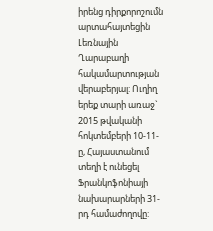իրենց դիրքորոշումն արտահայտեցին Լեռնային Ղարաբաղի հակամարտության վերաբերյալ: Ուղիղ երեք տարի առաջ` 2015 թվականի հոկտեմբերի 10-11-ը, Հայաստանում տեղի է ունեցել Ֆրանկոֆոնիայի նախարարների 31-րդ համաժողովը: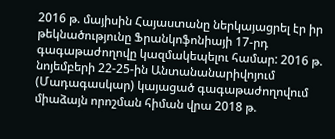2016 թ. մայիսին Հայաստանը ներկայացրել էր իր թեկնածությունը Ֆրանկոֆոնիայի 17-րդ գագաթաժողովը կազմակեպելու համար: 2016 թ. նոյեմբերի 22-25-ին Անտանանարիվոյում (Մադագասկար) կայացած գագաթաժողովում միաձայն որոշման հիման վրա 2018 թ.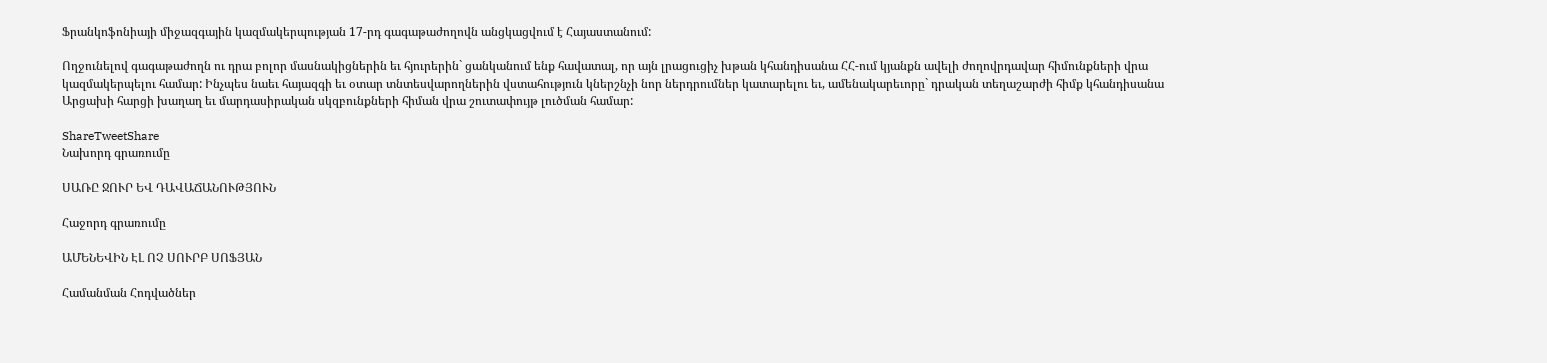Ֆրանկոֆոնիայի միջազգային կազմակերպության 17-րդ գագաթաժողովն անցկացվում է Հայաստանում:

Ողջունելով գագաթաժողն ու դրա բոլոր մասնակիցներին եւ հյուրերին` ցանկանում ենք հավատալ, որ այն լրացուցիչ խթան կհանդիսանա ՀՀ-ում կյանքն ավելի ժողովրդավար հիմունքների վրա կազմակերպելու համար: Ինչպես նաեւ հայազգի եւ օտար տնտեսվարողներին վստահություն կներշնչի նոր ներդրումներ կատարելու եւ, ամենակարեւորը` դրական տեղաշարժի հիմք կհանդիսանա Արցախի հարցի խաղաղ եւ մարդասիրական սկզբունքների հիման վրա շուտափույթ լուծման համար:

ShareTweetShare
Նախորդ գրառումը

ՍԱՌԸ ՋՈՒՐ ԵՎ ԴԱՎԱՃԱՆՈՒԹՅՈՒՆ

Հաջորդ գրառումը

ԱՄԵՆԵՎԻՆ ԷԼ ՈՉ ՍՈՒՐԲ ՍՈՖՅԱՆ

Համանման Հոդվածներ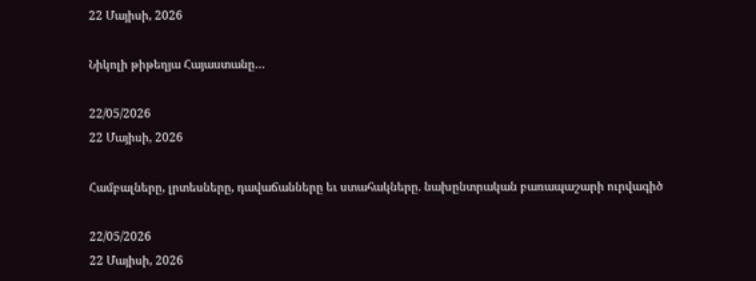22 Մայիսի, 2026

Նիկոլի թիթեղյա Հայաստանը…

22/05/2026
22 Մայիսի, 2026

Համբալները, լրտեսները, դավաճանները եւ ստահակները. նախընտրական բառապաշարի ուրվագիծ

22/05/2026
22 Մայիսի, 2026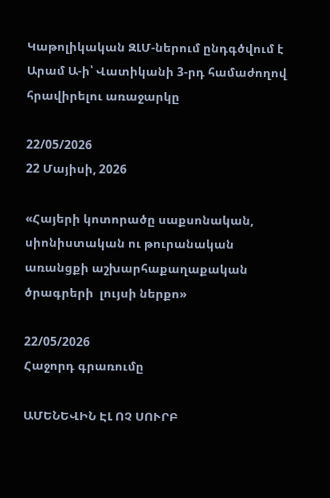Կաթոլիկական ԶԼՄ-ներում ընդգծվում է Արամ Ա-ի՝ Վատիկանի 3-րդ համաժողով հրավիրելու առաջարկը

22/05/2026
22 Մայիսի, 2026

«Հայերի կոտորածը սաքսոնական, սիոնիստական ու թուրանական առանցքի աշխարհաքաղաքական ծրագրերի  լույսի ներքո»

22/05/2026
Հաջորդ գրառումը

ԱՄԵՆԵՎԻՆ ԷԼ ՈՉ ՍՈՒՐԲ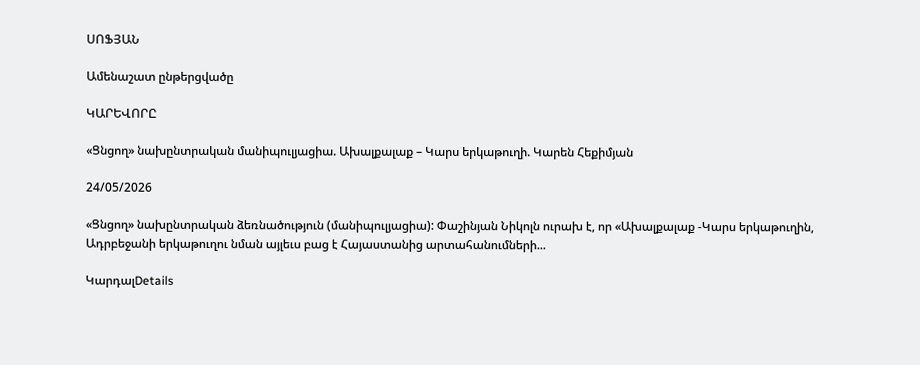ՍՈՖՅԱՆ

Ամենաշատ ընթերցվածը

ԿԱՐԵՎՈՐԸ

«Ցնցող» նախընտրական մանիպուլյացիա. Ախալքալաք – Կարս երկաթուղի. Կարեն Հեքիմյան

24/05/2026

«Ցնցող» նախընտրական ձեռնածություն (մանիպուլյացիա): Փաշինյան Նիկոլն ուրախ է, որ «Ախալքալաք -Կարս երկաթուղին, Ադրբեջանի երկաթուղու նման այլեւս բաց է Հայաստանից արտահանումների...

ԿարդալDetails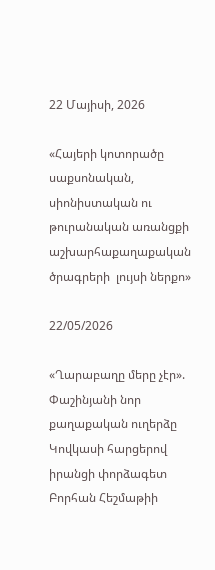22 Մայիսի, 2026

«Հայերի կոտորածը սաքսոնական, սիոնիստական ու թուրանական առանցքի աշխարհաքաղաքական ծրագրերի  լույսի ներքո»

22/05/2026

«Ղարաբաղը մերը չէր». Փաշինյանի նոր քաղաքական ուղերձը Կովկասի հարցերով  իրանցի փորձագետ  Բորհան Հեշմաթիի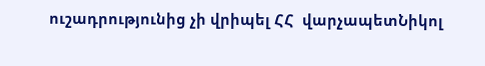ուշադրությունից չի վրիպել ՀՀ  վարչապետՆիկոլ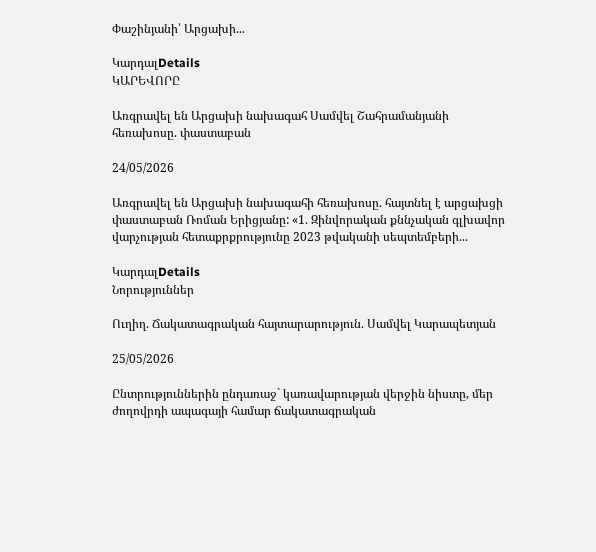Փաշինյանի՝ Արցախի...

ԿարդալDetails
ԿԱՐԵՎՈՐԸ

Առգրավել են Արցախի նախագահ Սամվել Շահրամանյանի հեռախոսը. փաստաբան

24/05/2026

Առգրավել են Արցախի նախագահի հեռախոսը. հայտնել է արցախցի փաստաբան Ռոման Երիցյանը: «1. Զինվորական քննչական գլխավոր վարչության հետաքրքրությունը 2023 թվականի սեպտեմբերի...

ԿարդալDetails
Նորություններ

Ուղիղ. Ճակատագրական հայտարարություն. Սամվել Կարապետյան

25/05/2026

Ընտրություններին ընդառաջ` կառավարության վերջին նիստը, մեր ժողովրդի ապագայի համար ճակատագրական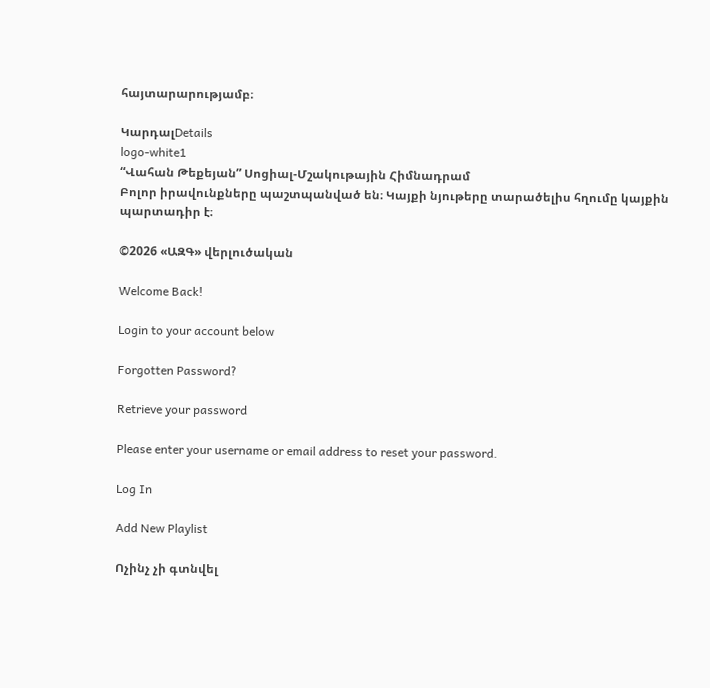հայտարարությամբ։

ԿարդալDetails
logo-white1
“Վահան Թեքեյան” Սոցիալ-Մշակութային Հիմնադրամ
Բոլոր իրավունքները պաշտպանված են։ Կայքի նյութերը տարածելիս հղումը կայքին պարտադիր է։

©2026 «ԱԶԳ» վերլուծական

Welcome Back!

Login to your account below

Forgotten Password?

Retrieve your password

Please enter your username or email address to reset your password.

Log In

Add New Playlist

Ոչինչ չի գտնվել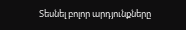Տեսնել բոլոր արդյունքները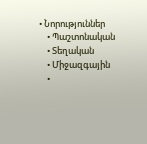• Նորություններ
    • Պաշտոնական
    • Տեղական
    • Միջազգային
    •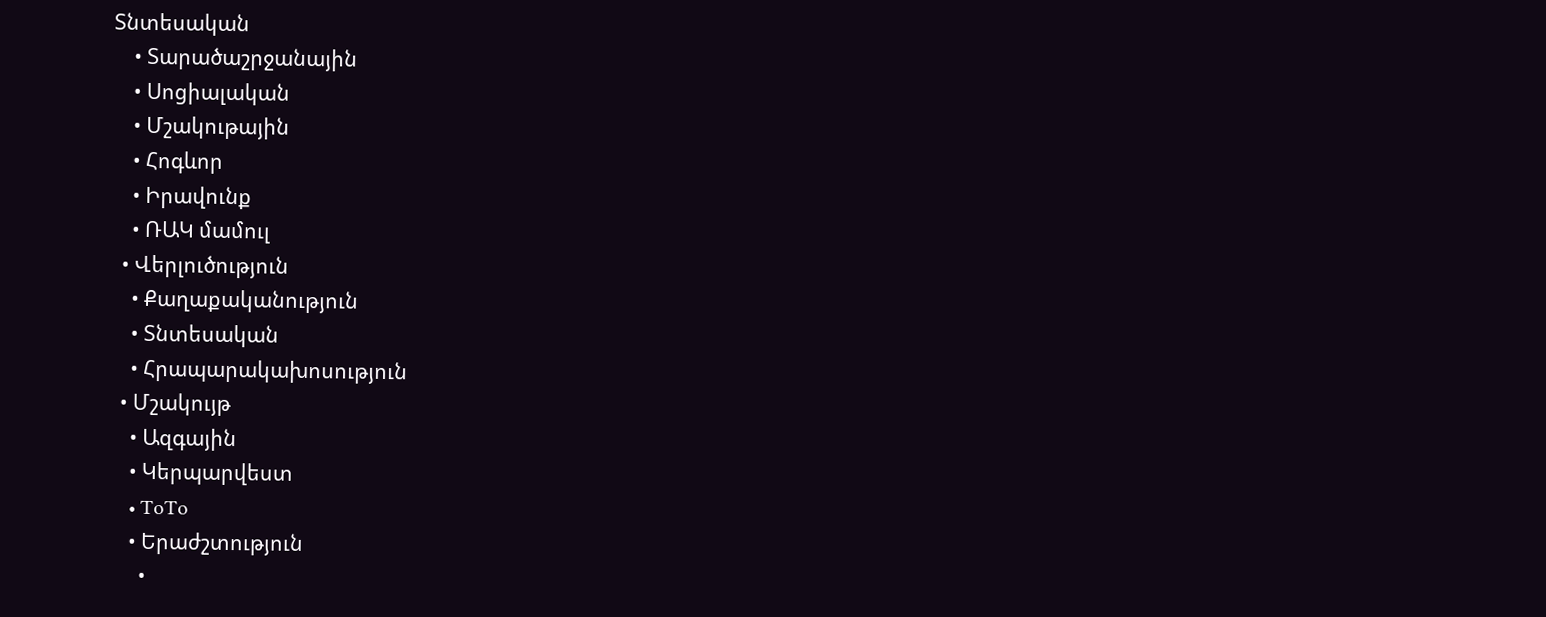Տնտեսական
    • Տարածաշրջանային
    • Սոցիալական
    • Մշակութային
    • Հոգևոր
    • Իրավունք
    • ՌԱԿ մամուլ
  • Վերլուծություն
    • Քաղաքականություն
    • Տնտեսական
    • Հրապարակախոսություն
  • Մշակույթ
    • Ազգային
    • Կերպարվեստ
    • ToTo
    • Երաժշտություն
      •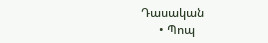Դասական
      • Պոպ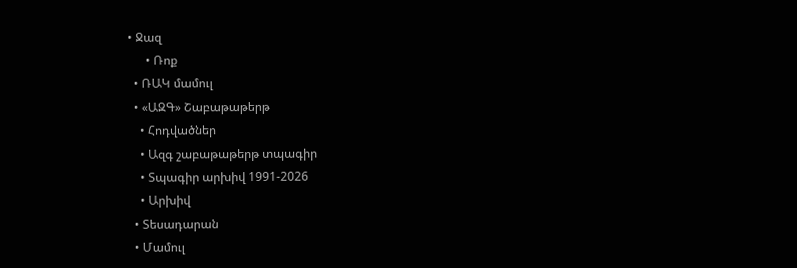• Ջազ
      • Ռոք
  • ՌԱԿ մամուլ
  • «ԱԶԳ» Շաբաթաթերթ
    • Հոդվածներ
    • Ազգ շաբաթաթերթ տպագիր
    • Տպագիր արխիվ 1991-2026
    • Արխիվ
  • Տեսադարան
  • Մամուլ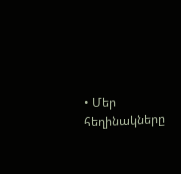• Մեր հեղինակները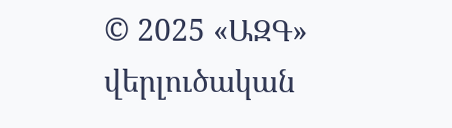© 2025 «ԱԶԳ» վերլուծական